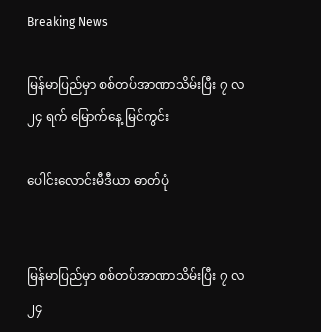Breaking News

မြန်မာပြည်မှာ စစ်တပ်အာဏာသိမ်းပြီး ၇ လ ၂၄ ရက် မြောက်နေ့ မြင်ကွင်း

ပေါင်းလောင်းမီဒီယာ ဓာတ်ပုံ


မြန်မာပြည်မှာ စစ်တပ်အာဏာသိမ်းပြီး ၇ လ ၂၄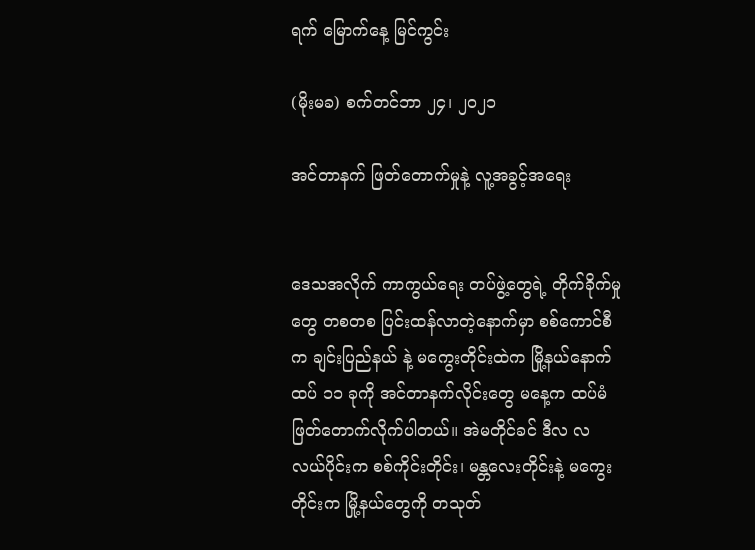ရက် မြောက်နေ့ မြင်ကွင်း

(မိုးမခ) စက်တင်ဘာ ၂၄၊ ၂၀၂၁

အင်တာနက် ဖြတ်တောက်မှုနဲ့ လူ့အခွင့်အရေး


ဒေသအလိုက် ကာကွယ်ရေး တပ်ဖွဲ့တွေရဲ့ တိုက်ခိုက်မှုတွေ တစတစ ပြင်းထန်လာတဲ့နောက်မှာ စစ်ကောင်စီက ချင်းပြည်နယ် နဲ့ မကွေးတိုင်းထဲက မြို့နယ်နောက်ထပ် ၁၁ ခုကို အင်တာနက်လိုင်းတွေ မနေ့က ထပ်မံဖြတ်တောက်လိုက်ပါတယ်။ အဲမတိုင်ခင် ဒီလ လလယ်ပိုင်းက စစ်ကိုင်းတိုင်း၊ မန္တလေးတိုင်းနဲ့ မကွေးတိုင်းက မြို့နယ်တွေကို တသုတ်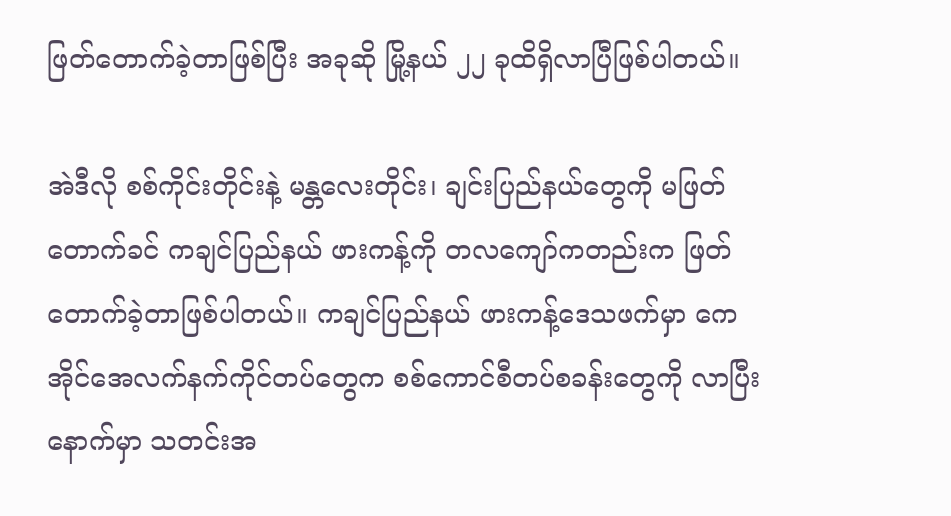ဖြတ်တောက်ခဲ့တာဖြစ်ပြီး အခုဆို မြို့နယ် ၂၂ ခုထိရှိလာပြီဖြစ်ပါတယ်။

အဲဒီလို စစ်ကိုင်းတိုင်းနဲ့ မန္တလေးတိုင်း၊ ချင်းပြည်နယ်တွေကို မဖြတ်တောက်ခင် ကချင်ပြည်နယ် ဖားကန့်ကို တလကျော်ကတည်းက ဖြတ်တောက်ခဲ့တာဖြစ်ပါတယ်။ ကချင်ပြည်နယ် ဖားကန့်ဒေသဖက်မှာ ကေအိုင်အေလက်နက်ကိုင်တပ်တွေက စစ်ကောင်စီတပ်စခန်းတွေကို လာပြီးနောက်မှာ သတင်းအ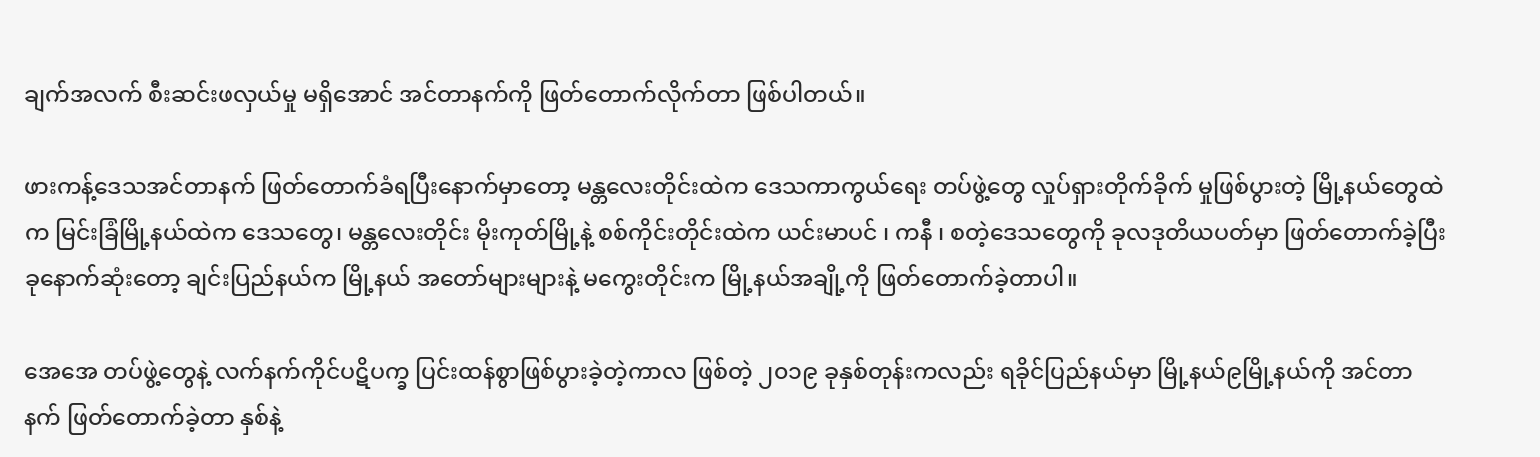ချက်အလက် စီးဆင်းဖလှယ်မှု မရှိအောင် အင်တာနက်ကို ဖြတ်တောက်လိုက်တာ ဖြစ်ပါတယ်။

ဖားကန့်ဒေသအင်တာနက် ဖြတ်တောက်ခံရပြီးနောက်မှာတော့ မန္တလေးတိုင်းထဲက ဒေသကာကွယ်ရေး တပ်ဖွဲ့တွေ လှုပ်ရှားတိုက်ခိုက် မှုဖြစ်ပွားတဲ့ မြို့နယ်တွေထဲက မြင်းခြံမြို့နယ်ထဲက ဒေသတွေ၊ မန္တလေးတိုင်း မိုးကုတ်မြို့နဲ့ စစ်ကိုင်းတိုင်းထဲက ယင်းမာပင် ၊ ကနီ ၊ စတဲ့ဒေသတွေကို ခုလဒုတိယပတ်မှာ ဖြတ်တောက်ခဲ့ပြီး ခုနောက်ဆုံးတော့ ချင်းပြည်နယ်က မြို့နယ် အတော်များများနဲ့ မကွေးတိုင်းက မြို့နယ်အချို့ကို ဖြတ်တောက်ခဲ့တာပါ။

အေအေ တပ်ဖွဲ့တွေနဲ့ လက်နက်ကိုင်ပဋိပက္ခ ပြင်းထန်စွာဖြစ်ပွားခဲ့တဲ့ကာလ ဖြစ်တဲ့ ၂၀၁၉ ခုနှစ်တုန်းကလည်း ရခိုင်ပြည်နယ်မှာ မြို့နယ်၉မြို့နယ်ကို အင်တာနက် ဖြတ်တောက်ခဲ့တာ နှစ်နဲ့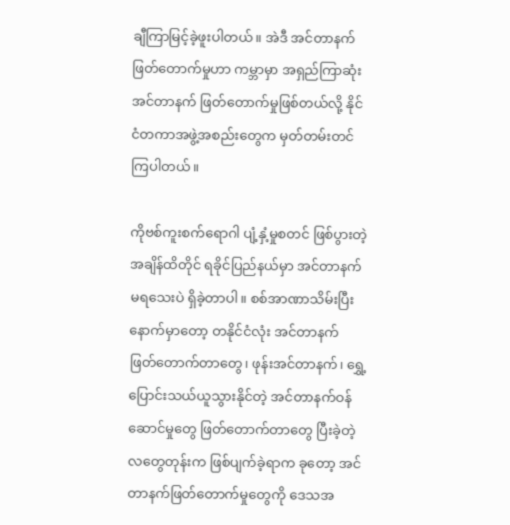ချီကြာမြင့်ခဲ့ဖူးပါတယ်။ အဲဒီ အင်တာနက်ဖြတ်တောက်မှုဟာ ကမ္ဘာမှာ အရှည်ကြာဆုံး အင်တာနက် ဖြတ်တောက်မှုဖြစ်တယ်လို့ နိုင်ငံတကာအဖွဲ့အစည်းတွေက မှတ်တမ်းတင်ကြပါတယ်။

ကိုဗစ်ကူးစက်ရောဂါ ပျံ့နှံ့မှုစတင် ဖြစ်ပွားတဲ့အချိန်ထိတိုင် ရခိုင်ပြည်နယ်မှာ အင်တာနက်မရသေးပဲ ရှိခဲ့တာပါ။ စစ်အာဏာသိမ်းပြီးနောက်မှာတော့ တနိုင်ငံလုံး အင်တာနက် ဖြတ်တောက်တာတွေ၊ ဖုန်းအင်တာနက်၊ ရွှေ့ပြောင်းသယ်ယူသွားနိုင်တဲ့ အင်တာနက်ဝန်ဆောင်မှုတွေ ဖြတ်တောက်တာတွေ ပြီးခဲ့တဲ့ လတွေတုန်းက ဖြစ်ပျက်ခဲ့ရာက ခုတော့ အင်တာနက်ဖြတ်တောက်မှုတွေကို ဒေသအ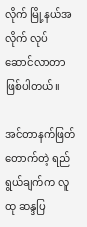လိုက် မြို့နယ်အလိုက် လုပ်ဆောင်လာတာ ဖြစ်ပါတယ်။

အင်တာနက်ဖြတ်တောက်တဲ့ ရည်ရွယ်ချက်က လူထု ဆန္ဒပြ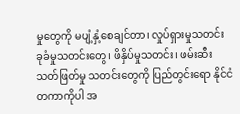မှုတွေကို မပျံ့နှံ့စေချင်တာ၊ လှုပ်ရှားမှုသတင်း ခုခံမှုသတင်းတွေ၊ ဖိနှိပ်မှုသတင်း၊ ဖမ်းဆီး သတ်ဖြတ်မှု သတင်းတွေကို ပြည်တွင်းရော နိုင်ငံတကာကိုပါ အ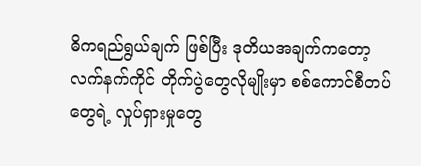ဓိကရည်ရွယ်ချက် ဖြစ်ပြီး ဒုတိယအချက်ကတော့ လက်နက်ကိုင် တိုက်ပွဲတွေလိုမျိုးမှာ စစ်ကောင်စီတပ်တွေရဲ့ လှုပ်ရှားမှုတွေ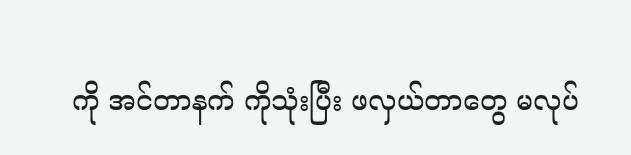ကို အင်တာနက် ကိုသုံးပြီး ဖလှယ်တာတွေ မလုပ်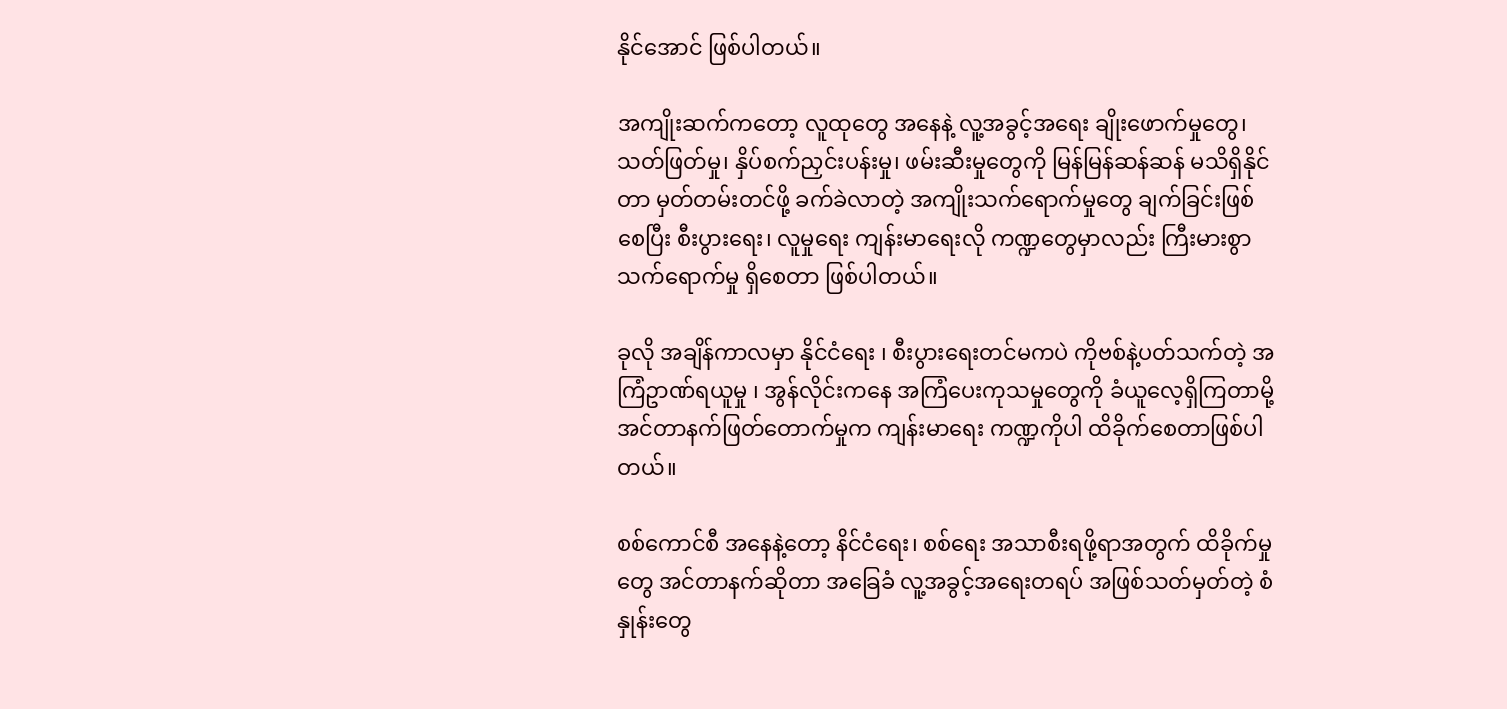နိုင်အောင် ဖြစ်ပါတယ်။

အကျိုးဆက်ကတော့ လူထုတွေ အနေနဲ့ လူ့အခွင့်အရေး ချိုးဖောက်မှုတွေ၊ သတ်ဖြတ်မှု၊ နှိပ်စက်ညှင်းပန်းမှု၊ ဖမ်းဆီးမှုတွေကို မြန်မြန်ဆန်ဆန် မသိရှိနိုင်တာ မှတ်တမ်းတင်ဖို့ ခက်ခဲလာတဲ့ အကျိုးသက်ရောက်မှုတွေ ချက်ခြင်းဖြစ်စေပြီး စီးပွားရေး၊ လူမှုရေး ကျန်းမာရေးလို ကဏ္ဍတွေမှာလည်း ကြီးမားစွာ သက်ရောက်မှု ရှိစေတာ ဖြစ်ပါတယ်။

ခုလို အချိန်ကာလမှာ နိုင်ငံရေး ၊ စီးပွားရေးတင်မကပဲ ကိုဗစ်နဲ့ပတ်သက်တဲ့ အကြံဥာဏ်ရယူမှု ၊ အွန်လိုင်းကနေ အကြံပေးကုသမှုတွေကို ခံယူလေ့ရှိကြတာမို့ အင်တာနက်ဖြတ်တောက်မှုက ကျန်းမာရေး ကဏ္ဍကိုပါ ထိခိုက်စေတာဖြစ်ပါတယ်။

စစ်ကောင်စီ အနေနဲ့တော့ နိင်ငံရေး၊ စစ်ရေး အသာစီးရဖို့ရာအတွက် ထိခိုက်မှုတွေ အင်တာနက်ဆိုတာ အခြေခံ လူ့အခွင့်အရေးတရပ် အဖြစ်သတ်မှတ်တဲ့ စံနှုန်းတွေ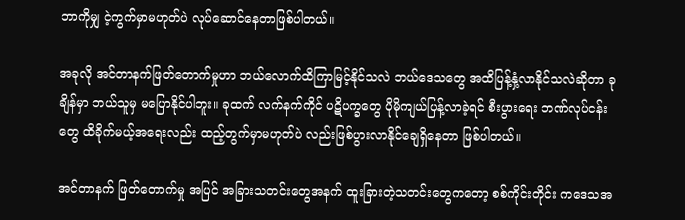ဘာကိုမျှ ငဲ့ကွက်မှာမဟုတ်ပဲ လုပ်ဆောင်နေတာဖြစ်ပါတယ်။

အခုလို အင်တာနက်ဖြတ်တောက်မှုဟာ ဘယ်လောက်ထိကြာမြင့်နိုင်သလဲ ဘယ်ဒေသတွေ အထိပြန့်နှံ့လာနိုင်သလဲဆိုတာ ခုချိန်မှာ ဘယ်သူမှ မပြောနိုင်ပါဘူး။ ခုထက် လက်နက်ကိုင် ပဋိပက္ခတွေ ပိုမိုကျယ်ပြန့်လာခဲ့ရင် စီးပွားရေး ဘဏ်လုပ်ငန်းတွေ ထိခိုက်မယ့်အရေးလည်း ထည့်တွက်မှာမဟုတ်ပဲ လည်းဖြစ်ပွားလာနိုင်ချေရှိနေတာ ဖြစ်ပါတယ်။

အင်တာနက် ဖြတ်တောက်မှု အပြင် အခြားသတင်းတွေအနက် ထူးခြားတဲ့သတင်းတွေကတော့ စစ်ကိုင်းတိုင်း ကဒေသအ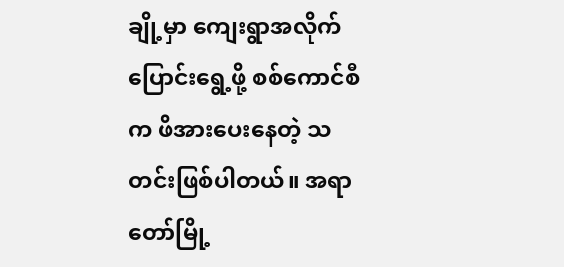ချို့မှာ ကျေးရွာအလိုက် ပြောင်းရွေ့ဖို့ စစ်ကောင်စီက ဖိအားပေးနေတဲ့ သတင်းဖြစ်ပါတယ်။ အရာတော်မြို့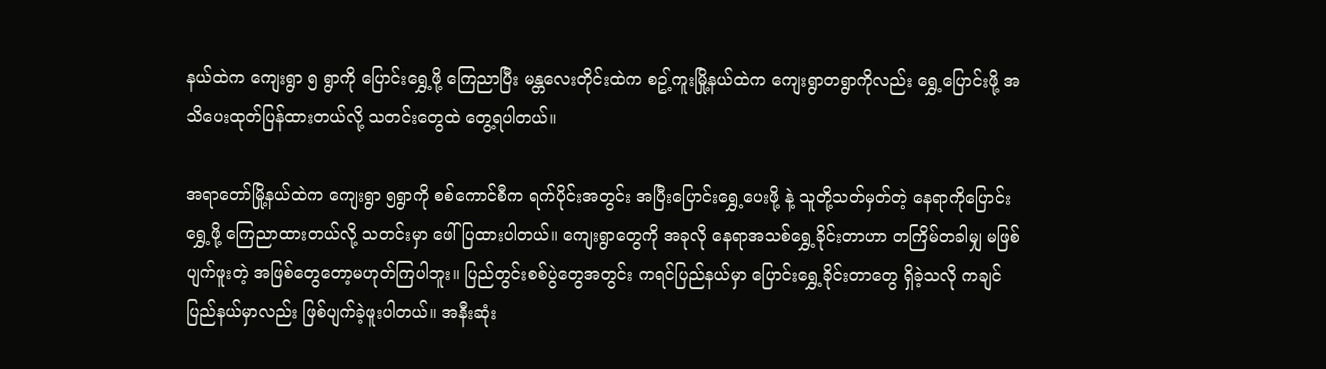နယ်ထဲက ကျေးရွာ ၅ ရွာကို ပြောင်းရွှေ့ဖို့ ကြေညာပြီး မန္တလေးတိုင်းထဲက စဥ့်ကူးမြို့နယ်ထဲက ကျေးရွာတရွာကိုလည်း ရွှေ့ပြောင်းဖို့ အသိပေးထုတ်ပြန်ထားတယ်လို့ သတင်းတွေထဲ တွေ့ရပါတယ်။

အရာတော်မြို့နယ်ထဲက ကျေးရွာ ၅ရွာကို စစ်ကောင်စီက ရက်ပိုင်းအတွင်း အပြီးပြောင်းရွှေ့ပေးဖို့ နဲ့ သူတို့သတ်မှတ်တဲ့ နေရာကိုပြောင်းရွှေ့ဖို့ ကြေညာထားတယ်လို့ သတင်းမှာ ဖေါ်ပြထားပါတယ်။ ကျေးရွာတွေကို အခုလို နေရာအသစ်ရွှေ့ခိုင်းတာဟာ တကြိမ်တခါမျှ မဖြစ်ပျက်ဖူးတဲ့ အဖြစ်တွေတော့မဟုတ်ကြပါဘူး။ ပြည်တွင်းစစ်ပွဲတွေအတွင်း ကရင်ပြည်နယ်မှာ ပြောင်းရွှေ့ခိုင်းတာတွေ ရှိခဲ့သလို ကချင်ပြည်နယ်မှာလည်း ဖြစ်ပျက်ခဲ့ဖူးပါတယ်။ အနီးဆုံး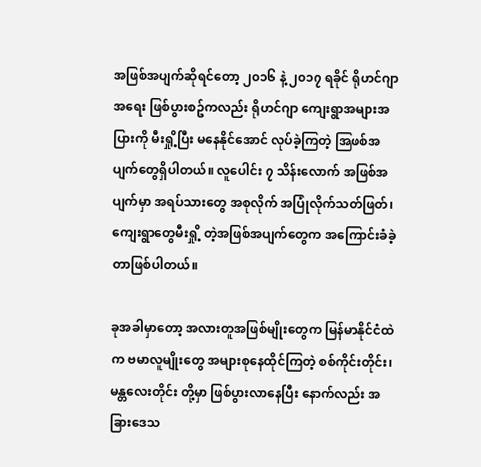အဖြစ်အပျက်ဆိုရင်တော့ ၂၀၁၆ နဲ့ ၂၀၁၇ ရခိုင် ရိုဟင်ဂျာအရေး ဖြစ်ပွားစဥ်ကလည်း ရိုဟင်ဂျာ ကျေးရွာအများအပြားကို မီးရှို့ပြီး မနေနိုင်အောင် လုပ်ခဲ့ကြတဲ့ အြဖစ်အပျက်တွေရှိပါတယ်။ လူပေါင်း ၇ သိန်းလောက် အဖြစ်အပျက်မှာ အရပ်သားတွေ အစုလိုက် အပြုံလိုက်သတ်ဖြတ်၊ ကျေးရွာတွေမီးရှို့ တဲ့အဖြစ်အပျက်တွေက အကြောင်းခံခဲ့တာဖြစ်ပါတယ်။

ခုအခါမှာတော့ အလားတူအဖြစ်မျိုးတွေက မြန်မာနိုင်ငံထဲက ဗမာလူမျိုးတွေ အများစုနေထိုင်ကြတဲ့ စစ်ကိုင်းတိုင်း၊ မန္တလေးတိုင်း တို့မှာ ဖြစ်ပွားလာနေပြီး နောက်လည်း အခြားဒေသ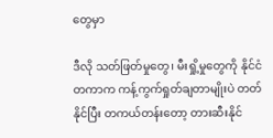တွေမှာ

ဒီလို သတ်ဖြတ်မှုတွေ၊ မီးရှို့မှုတွေကို နိုင်ငံတကာက ကန့်ကွက်ရှုတ်ချတာမျိုးပဲ တတ်နိုင်ပြီး တကယ်တန်းတော့ တားဆီးနိုင်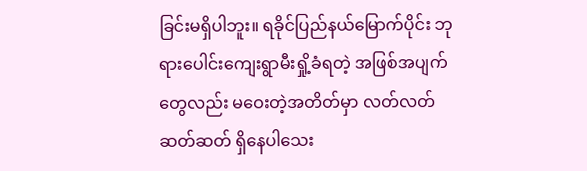ခြင်းမရှိပါဘူး။ ရခိုင်ပြည်နယ်မြောက်ပိုင်း ဘုရားပေါင်းကျေးရွာမီးရှို့ခံရတဲ့ အဖြစ်အပျက်တွေလည်း မဝေးတဲ့အတိတ်မှာ လတ်လတ်ဆတ်ဆတ် ရှိနေပါသေး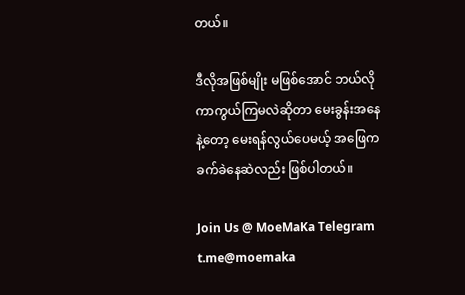တယ်။

ဒီလိုအဖြစ်မျိုး မဖြစ်အောင် ဘယ်လိုကာကွယ်ကြမလဲဆိုတာ မေးခွန်းအနေနဲ့တော့ မေးရန်လွယ်ပေမယ့် အဖြေက ခက်ခဲနေဆဲလည်း ဖြစ်ပါတယ်။

Join Us @ MoeMaKa Telegram
t.me@moemaka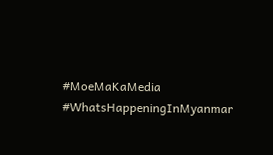#MoeMaKaMedia
#WhatsHappeningInMyanmar